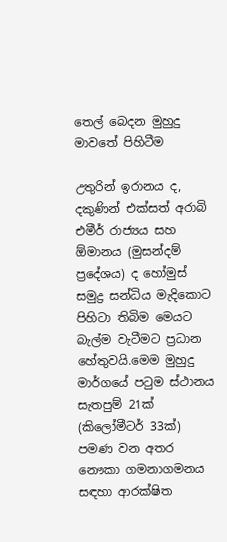තෙල් බෙදන මුහුදු මාවතේ පිහිටීම

උතුරින් ඉරානය ද, දකුණින් එක්සත් අරාබි එමීර් රාජ්‍යය සහ ඕමානය (මුසන්දම් ප්‍රදේශය) ද හෝමුස් සමුද්‍ර සන්ධිය මැදිකොට පිහිටා තිබිම මෙයට බැල්ම වැටීමට ප්‍රධාන හේතුවයි.මෙම මුහුදු මාර්ගයේ පටුම ස්ථානය සැතපුම් 21ක් (කිලෝමීටර් 33ක්) පමණ වන අතර නෞකා ගමනාගමනය සඳහා ආරක්ෂිත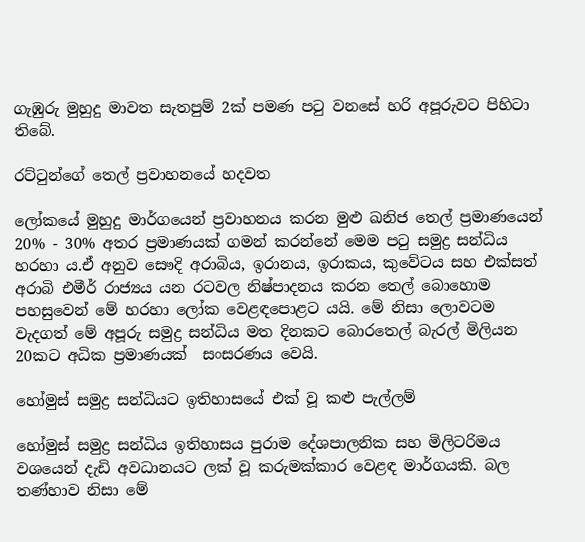ගැඹුරු මුහුදු මාවත සැතපුම් 2ක් පමණ පටු වනසේ හරි අපූරුවට පිහිටා තිබේ.

රට්ටුන්ගේ තෙල් ප්‍රවාහනයේ හදවත

ලෝකයේ මුහුදු මාර්ගයෙන් ප්‍රවාහනය කරන මුළු ඛනිජ තෙල් ප්‍රමාණයෙන් 20% - 30% අතර ප්‍රමාණයක් ගමන් කරන්නේ මෙම පටු සමුද්‍ර සන්ධිය හරහා ය.ඒ අනුව සෞදි අරාබිය, ඉරානය, ඉරාකය, කුවේටය සහ එක්සත් අරාබි එමීර් රාජ්‍යය යන රටවල නිෂ්පාදනය කරන තෙල් බොහොම පහසුවෙන් මේ හරහා ලෝක වෙළඳපොළට යයි. මේ නිසා ලොවටම වැදගත් මේ අපූරු සමුද්‍ර සන්ධිය මත දිනකට බොරතෙල් බැරල් මිලියන 20කට අධික ප්‍රමාණයක්  සංසරණය වෙයි.

හෝමුස් සමුද්‍ර සන්ධියට ඉතිහාසයේ එක් වූ කළු පැල්ලම්

හෝමුස් සමුද්‍ර සන්ධිය ඉතිහාසය පුරාම දේශපාලනික සහ මිලිටරිමය වශයෙන් දැඩි අවධානයට ලක් වූ කරුමක්කාර වෙළඳ මාර්ගයකි. බල තණ්හාව නිසා මේ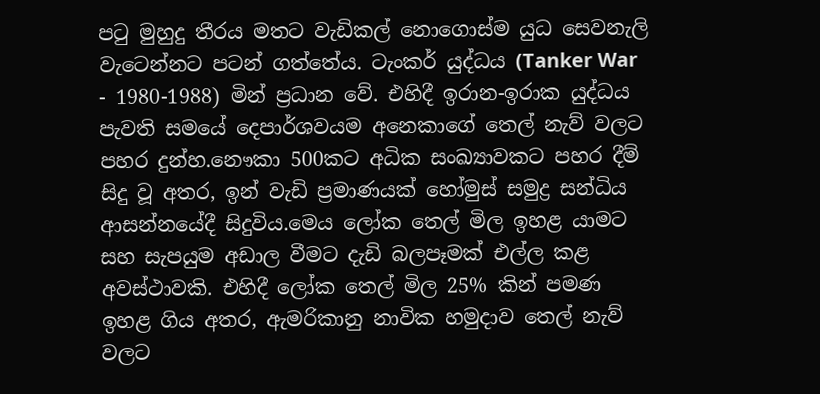පටු මුහුදු තීරය මතට වැඩිකල් නොගොස්ම යුධ සෙවනැලි වැටෙන්නට පටන් ගත්තේය. ටැංකර් යුද්ධය (Tanker War - 1980-1988) මින් ප්‍රධාන වේ. එහිදී ඉරාන-ඉරාක යුද්ධය පැවති සමයේ දෙපාර්ශවයම අනෙකාගේ තෙල් නැව් වලට පහර දුන්හ.නෞකා 500කට අධික සංඛ්‍යාවකට පහර දීම් සිදු වූ අතර, ඉන් වැඩි ප්‍රමාණයක් හෝමුස් සමුද්‍ර සන්ධිය ආසන්නයේදී සිදුවිය.මෙය ලෝක තෙල් මිල ඉහළ යාමට සහ සැපයුම අඩාල වීමට දැඩි බලපෑමක් එල්ල කළ අවස්ථාවකි. එහිදී ලෝක තෙල් මිල 25% කින් පමණ ඉහළ ගිය අතර, ඇමරිකානු නාවික හමුදාව තෙල් නැව් වලට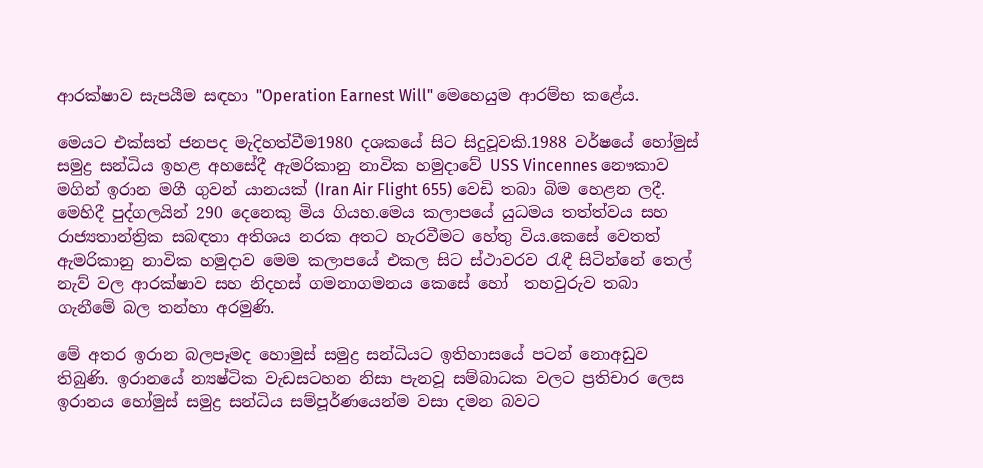ආරක්ෂාව සැපයීම සඳහා "Operation Earnest Will" මෙහෙයුම ආරම්භ කළේය.

මෙයට එක්සත් ජනපද මැදිහත්වීම1980 දශකයේ සිට සිදුවූවකි.1988 වර්ෂයේ හෝමුස් සමුද්‍ර සන්ධිය ඉහළ අහසේදී ඇමරිකානු නාවික හමුදාවේ USS Vincennes නෞකාව මගින් ඉරාන මගී ගුවන් යානයක් (Iran Air Flight 655) වෙඩි තබා බිම හෙළන ලදී. මෙහිදී පුද්ගලයින් 290 දෙනෙකු මිය ගියහ.මෙය කලාපයේ යුධමය තත්ත්වය සහ රාජ්‍යතාන්ත්‍රික සබඳතා අතිශය නරක අතට හැරවීමට හේතු විය.කෙසේ වෙතත් ඇමරිකානු නාවික හමුදාව මෙම කලාපයේ එකල සිට ස්ථාවරව රැඳී සිටින්නේ තෙල් නැව් වල ආරක්ෂාව සහ නිදහස් ගමනාගමනය කෙසේ හෝ  තහවුරුව තබා ගැනීමේ බල තන්හා අරමුණි.

මේ අතර ඉරාන බලපෑමද හොමුස් සමුද්‍ර සන්ධියට ඉතිහාසයේ පටන් නොඅඩුව තිබුණි. ඉරානයේ න්‍යෂ්ටික වැඩසටහන නිසා පැනවූ සම්බාධක වලට ප්‍රතිචාර ලෙස ඉරානය හෝමුස් සමුද්‍ර සන්ධිය සම්පූර්ණයෙන්ම වසා දමන බවට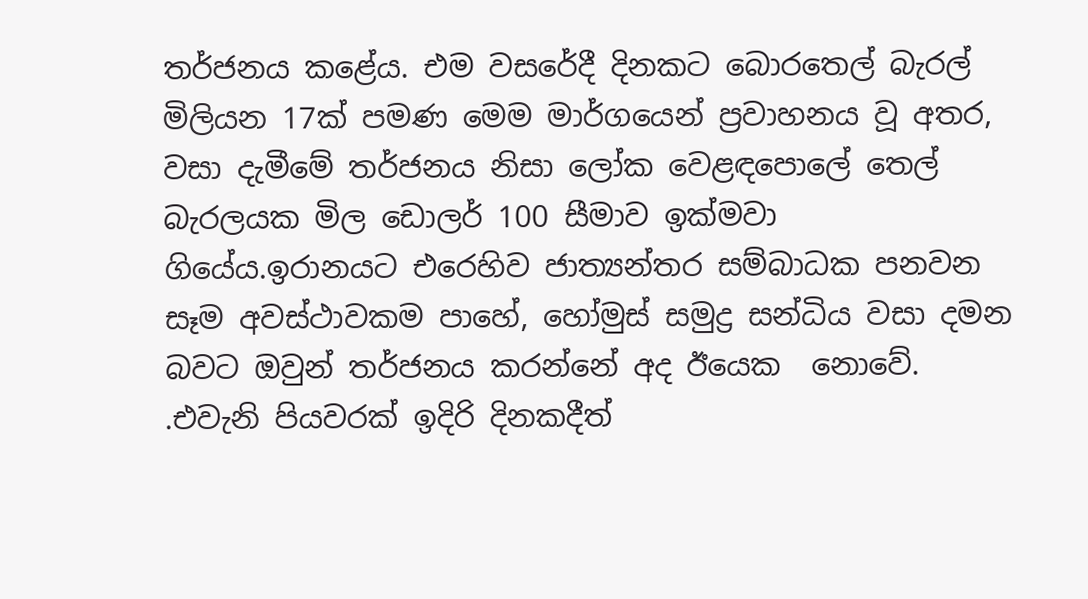තර්ජනය කළේය. එම වසරේදී දිනකට බොරතෙල් බැරල් මිලියන 17ක් පමණ මෙම මාර්ගයෙන් ප්‍රවාහනය වූ අතර, වසා දැමීමේ තර්ජනය නිසා ලෝක වෙළඳපොලේ තෙල් බැරලයක මිල ඩොලර් 100 සීමාව ඉක්මවා ගියේය.ඉරානයට එරෙහිව ජාත්‍යන්තර සම්බාධක පනවන සෑම අවස්ථාවකම පාහේ, හෝමුස් සමුද්‍ර සන්ධිය වසා දමන බවට ඔවුන් තර්ජනය කරන්නේ අද ඊයෙක  නොවේ. .එවැනි පියවරක් ඉදිරි දිනකදීත්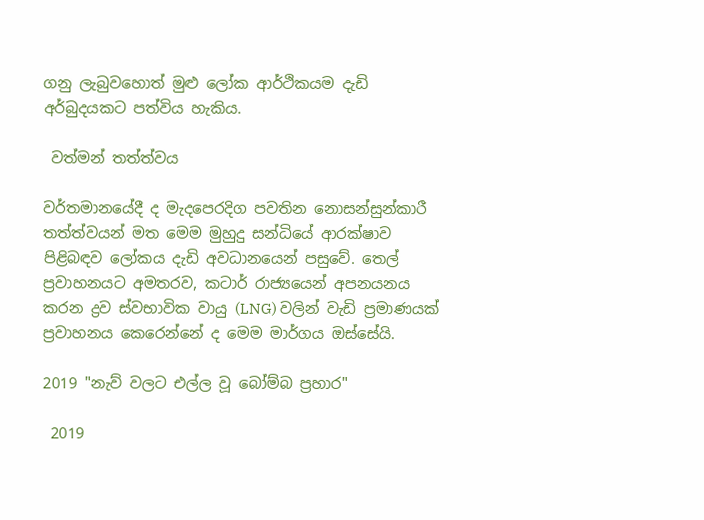ගනු ලැබුවහොත් මුළු ලෝක ආර්ථිකයම දැඩි අර්බුදයකට පත්විය හැකිය.

 වත්මන් තත්ත්වය

වර්තමානයේදී ද මැදපෙරදිග පවතින නොසන්සුන්කාරී තත්ත්වයන් මත මෙම මුහුදු සන්ධියේ ආරක්ෂාව පිළිබඳව ලෝකය දැඩි අවධානයෙන් පසුවේ. තෙල් ප්‍රවාහනයට අමතරව, කටාර් රාජ්‍යයෙන් අපනයනය කරන ද්‍රව ස්වභාවික වායු (LNG) වලින් වැඩි ප්‍රමාණයක් ප්‍රවාහනය කෙරෙන්නේ ද මෙම මාර්ගය ඔස්සේයි.

2019 "නැව් වලට එල්ල වූ බෝම්බ ප්‍රහාර"

 2019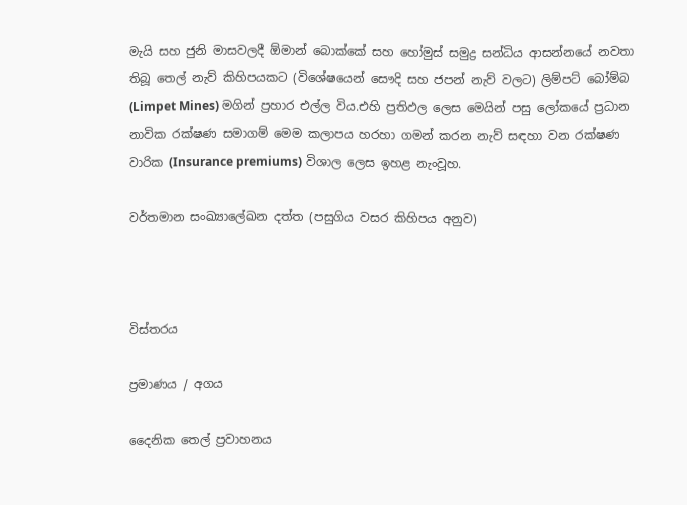මැයි සහ ජුනි මාසවලදී ඕමාන් බොක්කේ සහ හෝමුස් සමුද්‍ර සන්ධිය ආසන්නයේ නවතා තිබූ තෙල් නැව් කිහිපයකට (විශේෂයෙන් සෞදි සහ ජපන් නැව් වලට) ලිම්පට් බෝම්බ (Limpet Mines) මගින් ප්‍රහාර එල්ල විය.එහි ප්‍රතිඵල ලෙස මෙයින් පසු ලෝකයේ ප්‍රධාන නාවික රක්ෂණ සමාගම් මෙම කලාපය හරහා ගමන් කරන නැව් සඳහා වන රක්ෂණ වාරික (Insurance premiums) විශාල ලෙස ඉහළ නැංවූහ.

වර්තමාන සංඛ්‍යාලේඛන දත්ත (පසුගිය වසර කිහිපය අනුව)



විස්තරය

ප්‍රමාණය / අගය

දෛනික තෙල් ප්‍රවාහනය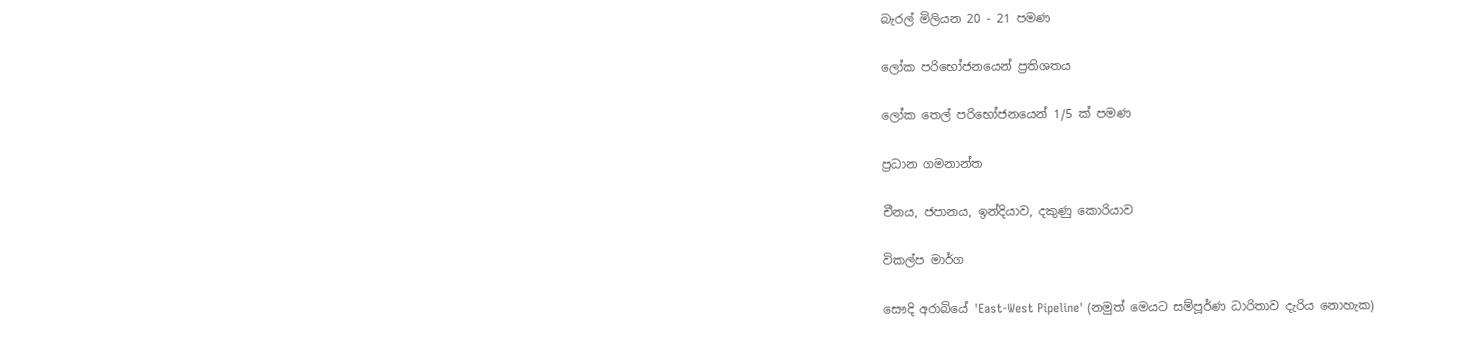බැරල් මිලියන 20 - 21 පමණ

ලෝක පරිභෝජනයෙන් ප්‍රතිශතය

ලෝක තෙල් පරිභෝජනයෙන් 1/5 ක් පමණ

ප්‍රධාන ගමනාන්ත

චීනය, ජපානය, ඉන්දියාව, දකුණු කොරියාව

විකල්ප මාර්ග

සෞදි අරාබියේ 'East-West Pipeline' (නමුත් මෙයට සම්පූර්ණ ධාරිතාව දැරිය නොහැක)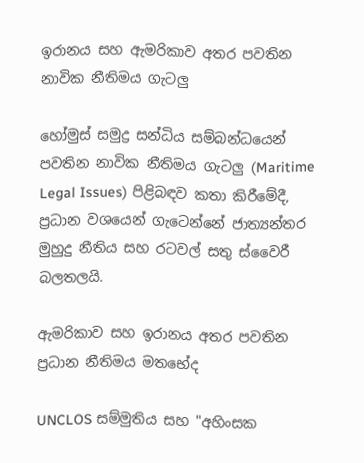ඉරානය සහ ඇමරිකාව අතර පවතින නාවික නීතිමය ගැටලු

හෝමුස් සමුද්‍ර සන්ධිය සම්බන්ධයෙන් පවතින නාවික නීතිමය ගැටලු (Maritime Legal Issues) පිළිබඳව කතා කිරීමේදී, ප්‍රධාන වශයෙන් ගැටෙන්නේ ජාත්‍යන්තර මුහුදු නීතිය සහ රටවල් සතු ස්වෛරී බලතලයි.

ඇමරිකාව සහ ඉරානය අතර පවතින ප්‍රධාන නීතිමය මතභේද

UNCLOS සම්මුතිය සහ "අහිංසක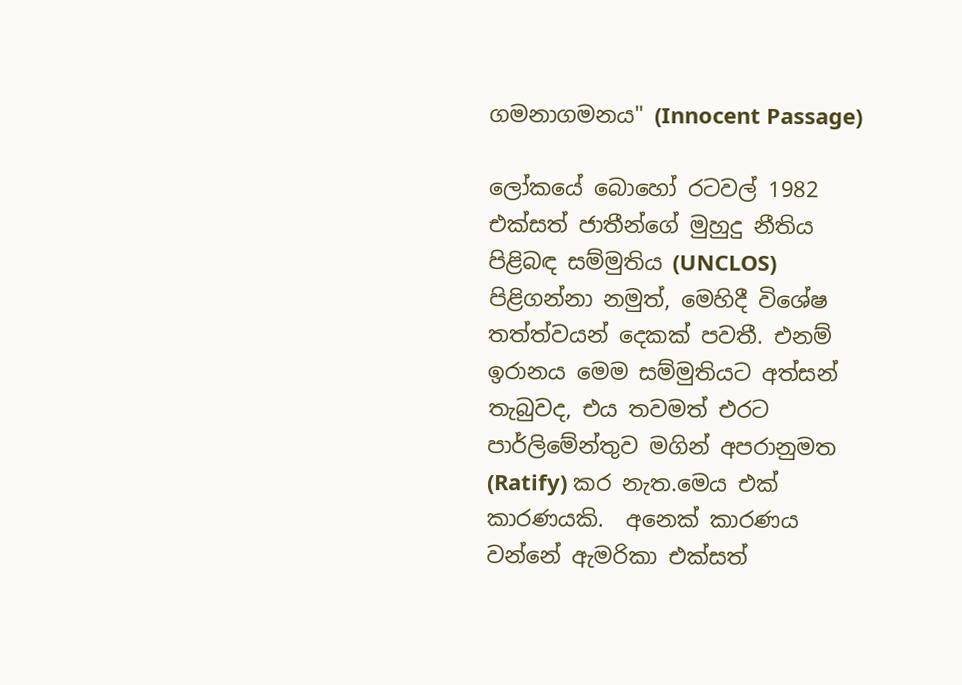ගමනාගමනය" (Innocent Passage)

ලෝකයේ බොහෝ රටවල් 1982 එක්සත් ජාතීන්ගේ මුහුදු නීතිය පිළිබඳ සම්මුතිය (UNCLOS) පිළිගන්නා නමුත්, මෙහිදී විශේෂ තත්ත්වයන් දෙකක් පවතී. එනම් ඉරානය මෙම සම්මුතියට අත්සන් තැබුවද, එය තවමත් එරට පාර්ලිමේන්තුව මගින් අපරානුමත (Ratify) කර නැත.මෙය එක් කාරණයකි.  අනෙක් කාරණය වන්නේ ඇමරිකා එක්සත්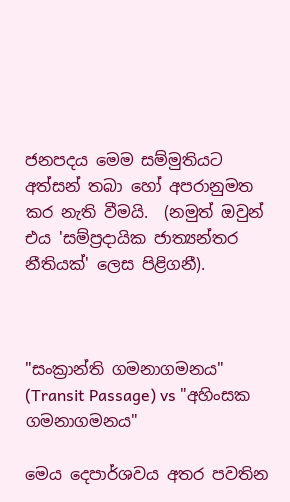ජනපදය මෙම සම්මුතියට අත්සන් තබා හෝ අපරානුමත කර නැති වීමයි.  (නමුත් ඔවුන් එය 'සම්ප්‍රදායික ජාත්‍යන්තර නීතියක්' ලෙස පිළිගනී).



"සංක්‍රාන්ති ගමනාගමනය" (Transit Passage) vs "අහිංසක ගමනාගමනය"

මෙය දෙපාර්ශවය අතර පවතින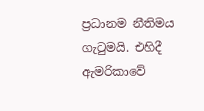ප්‍රධානම නීතිමය ගැටුමයි. එහිදී ඇමරිකාවේ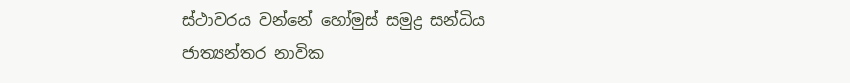ස්ථාවරය වන්නේ හෝමුස් සමුද්‍ර සන්ධිය ජාත්‍යන්තර නාවික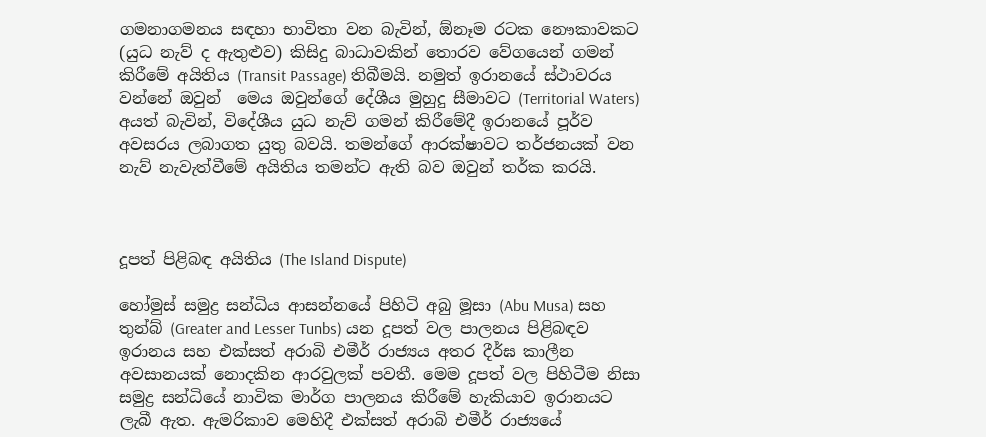ගමනාගමනය සඳහා භාවිතා වන බැවින්, ඕනෑම රටක නෞකාවකට (යුධ නැව් ද ඇතුළුව) කිසිදු බාධාවකින් තොරව වේගයෙන් ගමන් කිරීමේ අයිතිය (Transit Passage) තිබීමයි. නමුත් ඉරානයේ ස්ථාවරය වන්නේ ඔවුන්  මෙය ඔවුන්ගේ දේශීය මුහුදු සීමාවට (Territorial Waters) අයත් බැවින්, විදේශීය යුධ නැව් ගමන් කිරීමේදී ඉරානයේ පූර්ව අවසරය ලබාගත යුතු බවයි. තමන්ගේ ආරක්ෂාවට තර්ජනයක් වන නැව් නැවැත්වීමේ අයිතිය තමන්ට ඇති බව ඔවුන් තර්ක කරයි.



දූපත් පිළිබඳ අයිතිය (The Island Dispute)

හෝමුස් සමුද්‍ර සන්ධිය ආසන්නයේ පිහිටි අබු මූසා (Abu Musa) සහ තුන්බ් (Greater and Lesser Tunbs) යන දූපත් වල පාලනය පිළිබඳව ඉරානය සහ එක්සත් අරාබි එමීර් රාජ්‍යය අතර දීර්ඝ කාලීන අවසානයක් නොදකින ආරවුලක් පවතී. මෙම දූපත් වල පිහිටීම නිසා සමුද්‍ර සන්ධියේ නාවික මාර්ග පාලනය කිරීමේ හැකියාව ඉරානයට ලැබී ඇත. ඇමරිකාව මෙහිදී එක්සත් අරාබි එමීර් රාජ්‍යයේ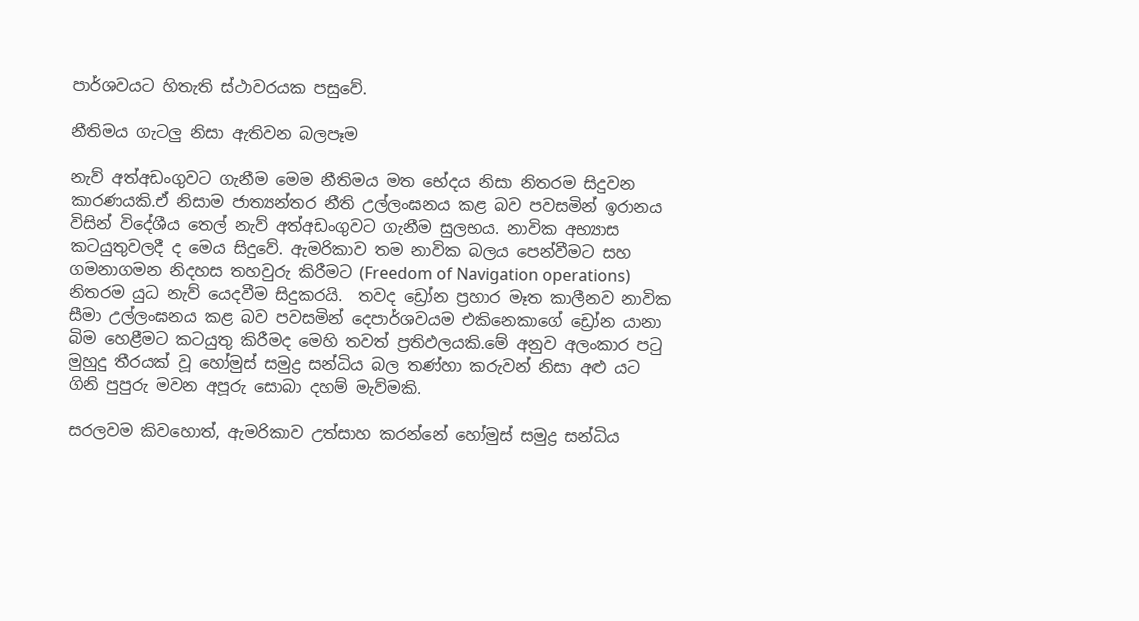පාර්ශවයට හිතැති ස්ථාවරයක පසුවේ.

නීතිමය ගැටලු නිසා ඇතිවන බලපෑම

නැව් අත්අඩංගුවට ගැනීම මෙම නීතිමය මත භේදය නිසා නිතරම සිදුවන කාරණයකි.ඒ නිසාම ජාත්‍යන්තර නීති උල්ලංඝනය කළ බව පවසමින් ඉරානය විසින් විදේශීය තෙල් නැව් අත්අඩංගුවට ගැනීම සුලභය. නාවික අභ්‍යාස කටයුතුවලදී ද මෙය සිදුවේ. ඇමරිකාව තම නාවික බලය පෙන්වීමට සහ ගමනාගමන නිදහස තහවුරු කිරීමට (Freedom of Navigation operations) නිතරම යුධ නැව් යෙදවීම සිදුකරයි.  තවද ඩ්‍රෝන ප්‍රහාර මෑත කාලීනව නාවික සීමා උල්ලංඝනය කළ බව පවසමින් දෙපාර්ශවයම එකිනෙකාගේ ඩ්‍රෝන යානා බිම හෙළීමට කටයුතු කිරීමද මෙහි තවත් ප්‍රතිඵලයකි.මේ අනුව අලංකාර පටු මුහුදු තීරයක් වූ හෝමුස් සමුද්‍ර සන්ධිය බල තණ්හා කරුවන් නිසා අළු යට ගිනි පුපුරු මවන අපූරු සොබා දහම් මැව්මකි.

සරලවම කිවහොත්, ඇමරිකාව උත්සාහ කරන්නේ හෝමුස් සමුද්‍ර සන්ධිය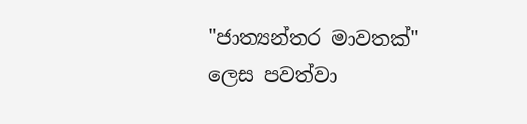"ජාත්‍යන්තර මාවතක්" ලෙස පවත්වා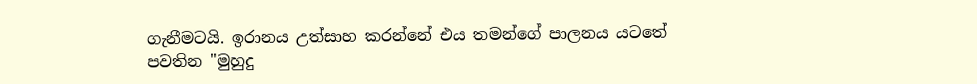ගැනීමටයි. ඉරානය උත්සාහ කරන්නේ එය තමන්ගේ පාලනය යටතේ පවතින "මුහුදු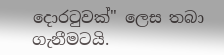දොරටුවක්" ලෙස තබා ගැනීමටයි.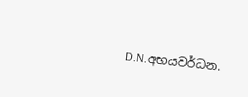D.N.අභයවර්ධන.